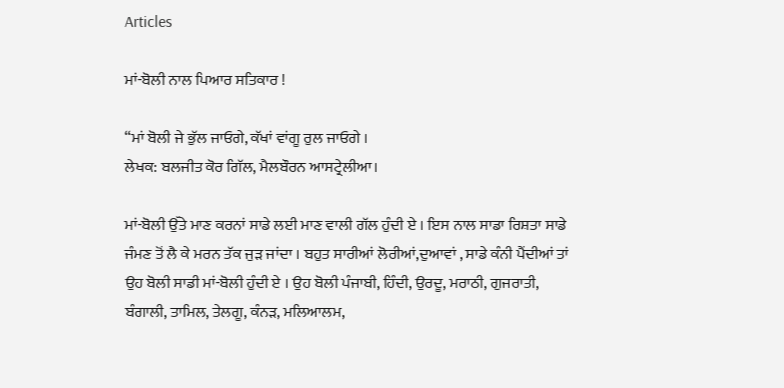Articles

ਮਾਂ-ਬੋਲੀ ਨਾਲ ਪਿਆਰ ਸਤਿਕਾਰ !

“ਮਾਂ ਬੋਲੀ ਜੇ ਭੁੱਲ ਜਾਓਗੇ, ਕੱਖਾਂ ਵਾਂਗੂ ਰੁਲ ਜਾਓਗੇ ।
ਲੇਖਕ: ਬਲਜੀਤ ਕੋਰ ਗਿੱਲ, ਮੈਲਬੌਰਨ ਆਸਟ੍ਰੇਲੀਆ।

ਮਾਂ-ਬੋਲੀ ਉੱਤੇ ਮਾਣ ਕਰਨਾਂ ਸਾਡੇ ਲਈ ਮਾਣ ਵਾਲੀ ਗੱਲ ਹੁੰਦੀ ਏ । ਇਸ ਨਾਲ ਸਾਡਾ ਰਿਸ਼ਤਾ ਸਾਡੇ ਜੰਮਣ ਤੋਂ ਲੈ ਕੇ ਮਰਨ ਤੱਕ ਜੁੜ ਜਾਂਦਾ । ਬਹੁਤ ਸਾਰੀਆਂ ਲੋਰੀਆਂ,ਦੁਆਵਾਂ , ਸਾਡੇ ਕੰਨੀ ਪੈਂਦੀਆਂ ਤਾਂ ਉਹ ਬੋਲੀ ਸਾਡੀ ਮਾਂ-ਬੋਲੀ ਹੁੰਦੀ ਏ । ਉਹ ਬੋਲੀ ਪੰਜਾਬੀ, ਹਿੰਦੀ, ਉਰਦੂ, ਮਰਾਠੀ, ਗੁਜਰਾਤੀ, ਬੰਗਾਲੀ, ਤਾਮਿਲ, ਤੇਲਗੂ, ਕੰਨੜ, ਮਲਿਆਲਮ,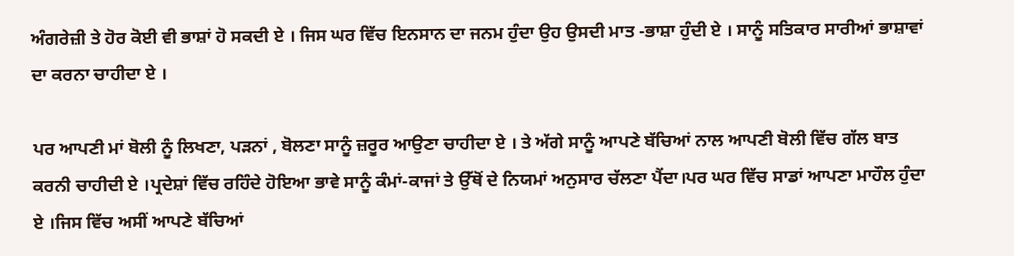ਅੰਗਰੇਜ਼ੀ ਤੇ ਹੋਰ ਕੋਈ ਵੀ ਭਾਸ਼ਾਂ ਹੋ ਸਕਦੀ ਏ । ਜਿਸ ਘਰ ਵਿੱਚ ਇਨਸਾਨ ਦਾ ਜਨਮ ਹੁੰਦਾ ਉਹ ਉਸਦੀ ਮਾਤ -ਭਾਸ਼ਾ ਹੁੰਦੀ ਏ । ਸਾਨੂੰ ਸਤਿਕਾਰ ਸਾਰੀਆਂ ਭਾਸ਼ਾਵਾਂ ਦਾ ਕਰਨਾ ਚਾਹੀਦਾ ਏ ।

ਪਰ ਆਪਣੀ ਮਾਂ ਬੋਲੀ ਨੂੰ ਲਿਖਣਾ, ਪੜਨਾਂ , ਬੋਲਣਾ ਸਾਨੂੰ ਜ਼ਰੂਰ ਆਉਣਾ ਚਾਹੀਦਾ ਏ । ਤੇ ਅੱਗੇ ਸਾਨੂੰ ਆਪਣੇ ਬੱਚਿਆਂ ਨਾਲ ਆਪਣੀ ਬੋਲੀ ਵਿੱਚ ਗੱਲ ਬਾਤ ਕਰਨੀ ਚਾਹੀਦੀ ਏ ।ਪ੍ਰਦੇਸ਼ਾਂ ਵਿੱਚ ਰਹਿੰਦੇ ਹੋਇਆ ਭਾਵੇ ਸਾਨੂੰ ਕੰਮਾਂ-ਕਾਜਾਂ ਤੇ ਉੱਥੋਂ ਦੇ ਨਿਯਮਾਂ ਅਨੁਸਾਰ ਚੱਲਣਾ ਪੈਂਦਾ।ਪਰ ਘਰ ਵਿੱਚ ਸਾਡਾਂ ਆਪਣਾ ਮਾਹੌਲ ਹੁੰਦਾ ਏ ।ਜਿਸ ਵਿੱਚ ਅਸੀਂ ਆਪਣੇ ਬੱਚਿਆਂ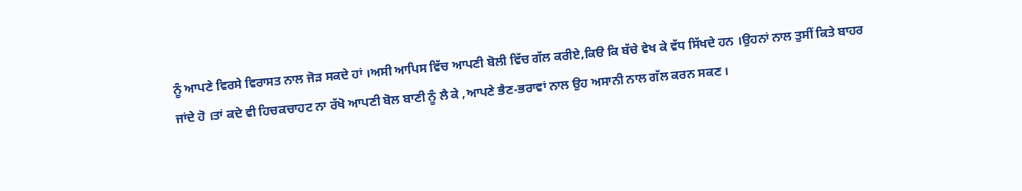ਨੂੰ ਆਪਣੇ ਵਿਰਸੇ ਵਿਰਾਸਤ ਨਾਲ ਜੋੜ ਸਕਦੇ ਹਾਂ ।ਅਸੀ ਆਪਿਸ ਵਿੱਚ ਆਪਣੀ ਬੋਲੀ ਵਿੱਚ ਗੱਲ ਕਰੀਏ,ਕਿੳ ਕਿ ਬੱਚੇ ਵੇਖ ਕੇ ਵੱਧ ਸਿੱਖਦੇ ਹਨ ।ਉਹਨਾਂ ਨਾਲ ਤੁਸੀਂ ਕਿਤੇ ਬਾਹਰ ਜਾਂਦੇ ਹੋ ।ਤਾਂ ਕਦੇ ਵੀ ਹਿਚਕਚਾਹਟ ਨਾ ਰੱਖੋ ਆਪਣੀ ਬੋਲ ਬਾਣੀ ਨੂੰ ਲੈ ਕੇ ,ਆਪਣੇ ਭੈਣ-ਭਰਾਵਾਂ ਨਾਲ ਉਹ ਅਸਾਨੀ ਨਾਲ ਗੱਲ ਕਰਨ ਸਕਣ ।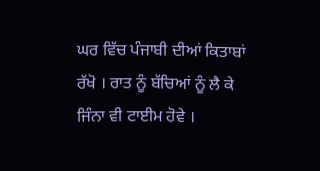ਘਰ ਵਿੱਚ ਪੰਜਾਬੀ ਦੀਆਂ ਕਿਤਾਬਾਂ ਰੱਖੋ । ਰਾਤ ਨੂੰ ਬੱਚਿਆਂ ਨੂੰ ਲੈ ਕੇ ਜਿੰਨਾ ਵੀ ਟਾਈਮ ਹੋਵੇ ।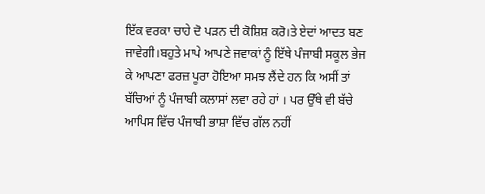ਇੱਕ ਵਰਕਾ ਚਾਹੇ ਦੋ ਪੜਨ ਦੀ ਕੋਸ਼ਿਸ਼ ਕਰੋ।ਤੇ ਏਦਾਂ ਆਦਤ ਬਣ ਜਾਵੇਗੀ।ਬਹੁਤੇ ਮਾਪੇ ਆਪਣੇ ਜਵਾਕਾਂ ਨੂੰ ਇੱਥੇ ਪੰਜਾਬੀ ਸਕੂਲ ਭੇਜ ਕੇ ਆਪਣਾ ਫਰਜ਼ ਪੂਰਾ ਹੋਇਆ ਸਮਝ ਲੈਂਦੇ ਹਨ ਕਿ ਅਸੀਂ ਤਾਂ ਬੱਚਿਆਂ ਨੂੰ ਪੰਜਾਬੀ ਕਲਾਸਾਂ ਲਵਾ ਰਹੇ ਹਾਂ । ਪਰ ਉੱਥੇ ਵੀ ਬੱਚੇ ਆਪਿਸ ਵਿੱਚ ਪੰਜਾਬੀ ਭਾਸ਼ਾ ਵਿੱਚ ਗੱਲ ਨਹੀਂ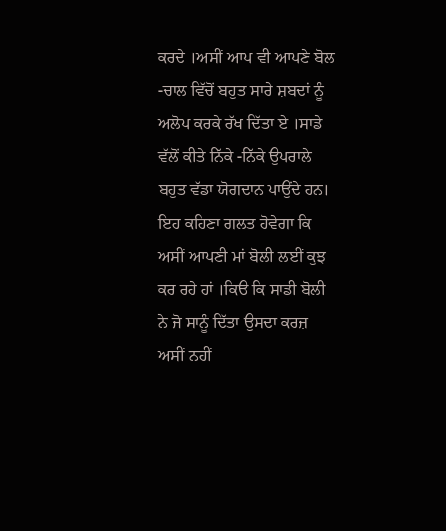ਕਰਦੇ ।ਅਸੀਂ ਆਪ ਵੀ ਆਪਣੇ ਬੋਲ -ਚਾਲ ਵਿੱਚੋਂ ਬਹੁਤ ਸਾਰੇ ਸ਼ਬਦਾਂ ਨੂੰ ਅਲੋਪ ਕਰਕੇ ਰੱਖ ਦਿੱਤਾ ਏ ।ਸਾਡੇ ਵੱਲੋਂ ਕੀਤੇ ਨਿੱਕੇ -ਨਿੱਕੇ ਉਪਰਾਲੇ ਬਹੁਤ ਵੱਡਾ ਯੋਗਦਾਨ ਪਾਉਂਦੇ ਹਨ।
ਇਹ ਕਹਿਣਾ ਗਲਤ ਹੋਵੇਗਾ ਕਿ ਅਸੀਂ ਆਪਣੀ ਮਾਂ ਬੋਲੀ ਲਈਂ ਕੁਝ ਕਰ ਰਹੇ ਹਾਂ ।ਕਿੳ ਕਿ ਸਾਡੀ ਬੋਲੀ ਨੇ ਜੋ ਸਾਨੂੰ ਦਿੱਤਾ ਉਸਦਾ ਕਰਜ਼ ਅਸੀਂ ਨਹੀਂ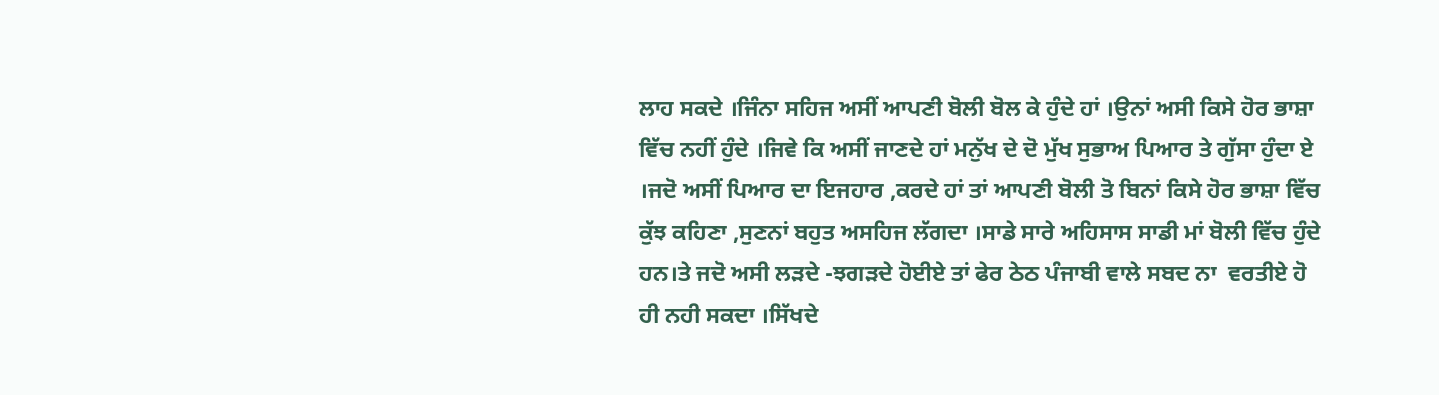ਲਾਹ ਸਕਦੇ ।ਜਿੰਨਾ ਸਹਿਜ ਅਸੀਂ ਆਪਣੀ ਬੋਲੀ ਬੋਲ ਕੇ ਹੁੰਦੇ ਹਾਂ ।ਉਨਾਂ ਅਸੀ ਕਿਸੇ ਹੋਰ ਭਾਸ਼ਾ ਵਿੱਚ ਨਹੀਂ ਹੁੰਦੇ ।ਜਿਵੇ ਕਿ ਅਸੀਂ ਜਾਣਦੇ ਹਾਂ ਮਨੁੱਖ ਦੇ ਦੋ ਮੁੱਖ ਸੁਭਾਅ ਪਿਆਰ ਤੇ ਗੁੱਸਾ ਹੁੰਦਾ ਏ ।ਜਦੋ ਅਸੀਂ ਪਿਆਰ ਦਾ ਇਜਹਾਰ ,ਕਰਦੇ ਹਾਂ ਤਾਂ ਆਪਣੀ ਬੋਲੀ ਤੋ ਬਿਨਾਂ ਕਿਸੇ ਹੋਰ ਭਾਸ਼ਾ ਵਿੱਚ ਕੁੱਝ ਕਹਿਣਾ ,ਸੁਣਨਾਂ ਬਹੁਤ ਅਸਹਿਜ ਲੱਗਦਾ ।ਸਾਡੇ ਸਾਰੇ ਅਹਿਸਾਸ ਸਾਡੀ ਮਾਂ ਬੋਲੀ ਵਿੱਚ ਹੁੰਦੇ ਹਨ।ਤੇ ਜਦੋ ਅਸੀ ਲੜਦੇ -ਝਗੜਦੇ ਹੋਈਏ ਤਾਂ ਫੇਰ ਠੇਠ ਪੰਜਾਬੀ ਵਾਲੇ ਸਬਦ ਨਾ  ਵਰਤੀਏ ਹੋ ਹੀ ਨਹੀ ਸਕਦਾ ।ਸਿੱਖਦੇ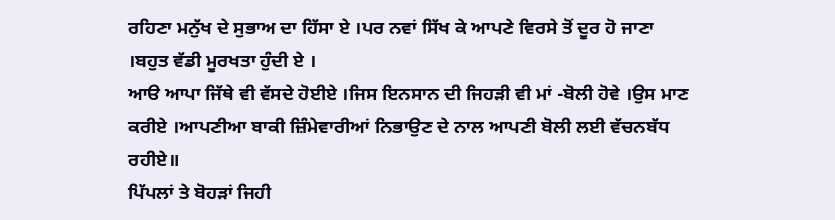ਰਹਿਣਾ ਮਨੁੱਖ ਦੇ ਸੁਭਾਅ ਦਾ ਹਿੱਸਾ ਏ ।ਪਰ ਨਵਾਂ ਸਿੱਖ ਕੇ ਆਪਣੇ ਵਿਰਸੇ ਤੋਂ ਦੂਰ ਹੋ ਜਾਣਾ ।ਬਹੁਤ ਵੱਡੀ ਮੂਰਖਤਾ ਹੁੰਦੀ ਏ ।
ਆੳ ਆਪਾ ਜਿੱਥੇ ਵੀ ਵੱਸਦੇ ਹੋਈਏ ।ਜਿਸ ਇਨਸਾਨ ਦੀ ਜਿਹੜੀ ਵੀ ਮਾਂ -ਬੋਲੀ ਹੋਵੇ ।ਉਸ ਮਾਣ ਕਰੀਏ ।ਆਪਣੀਆ ਬਾਕੀ ਜ਼ਿੰਮੇਵਾਰੀਆਂ ਨਿਭਾਉਣ ਦੇ ਨਾਲ ਆਪਣੀ ਬੋਲੀ ਲਈ ਵੱਚਨਬੱਧ ਰਹੀਏ॥
ਪਿੱਪਲਾਂ ਤੇ ਬੋਹੜਾਂ ਜਿਹੀ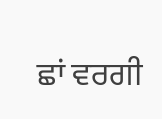ਛਾਂ ਵਰਗੀ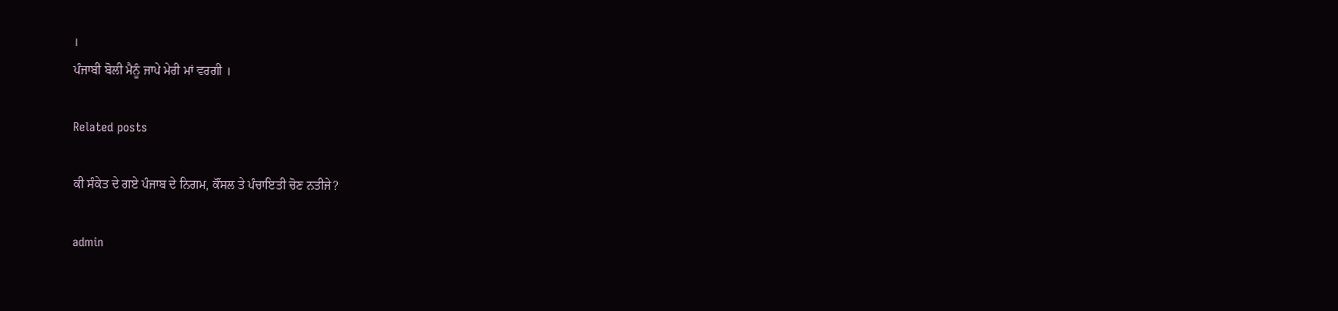।
ਪੰਜਾਬੀ ਬੋਲੀ ਮੈਨੂੰ ਜਾਪੇ ਮੇਰੀ ਮਾਂ ਵਰਗੀ ।

Related posts

ਕੀ ਸੰਕੇਤ ਦੇ ਗਏ ਪੰਜਾਬ ਦੇ ਨਿਗਮ, ਕੌਂਸਲ ਤੇ ਪੰਚਾਇਤੀ ਚੋਣ ਨਤੀਜੇ?

admin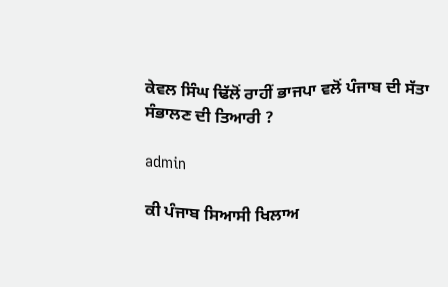ਕੇਵਲ ਸਿੰਘ ਢਿੱਲੋਂ ਰਾਹੀਂ ਭਾਜਪਾ ਵਲੋਂ ਪੰਜਾਬ ਦੀ ਸੱਤਾ ਸੰਭਾਲਣ ਦੀ ਤਿਆਰੀ ?

admin

ਕੀ ਪੰਜਾਬ ਸਿਆਸੀ ਖਿਲਾਅ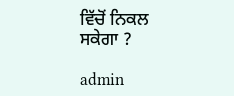ਵਿੱਚੋਂ ਨਿਕਲ ਸਕੇਗਾ ?

admin